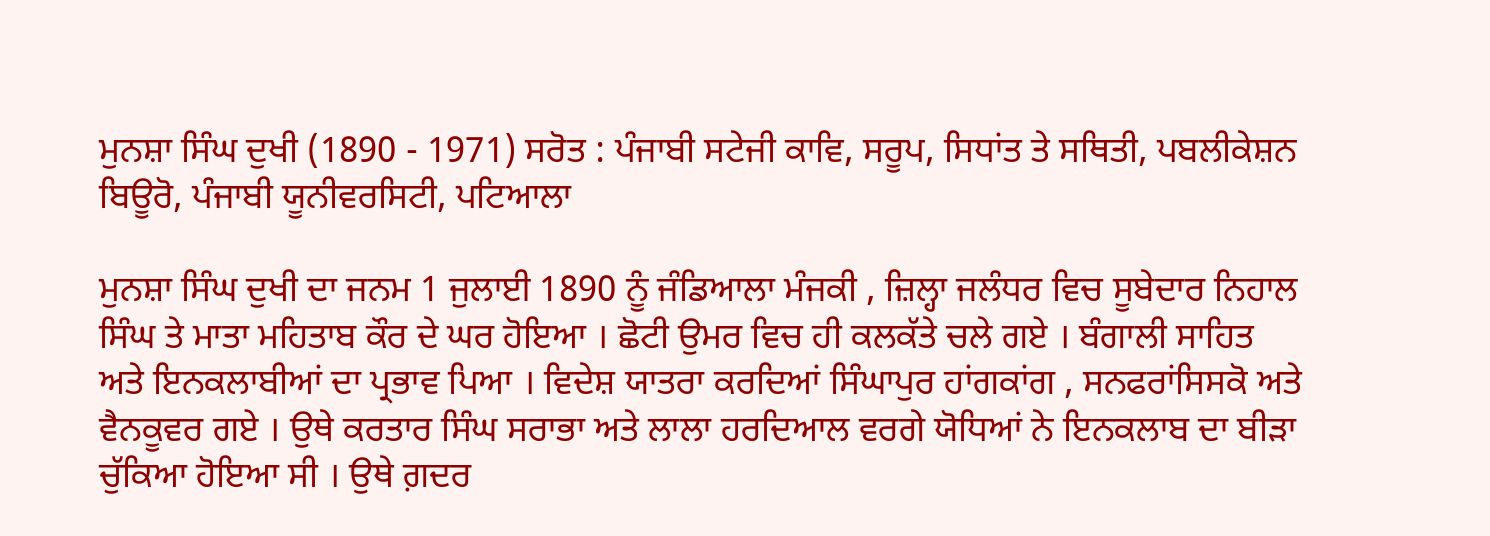ਮੁਨਸ਼ਾ ਸਿੰਘ ਦੁਖੀ (1890 - 1971) ਸਰੋਤ : ਪੰਜਾਬੀ ਸਟੇਜੀ ਕਾਵਿ, ਸਰੂਪ, ਸਿਧਾਂਤ ਤੇ ਸਥਿਤੀ, ਪਬਲੀਕੇਸ਼ਨ ਬਿਊਰੋ, ਪੰਜਾਬੀ ਯੂਨੀਵਰਸਿਟੀ, ਪਟਿਆਲਾ

ਮੁਨਸ਼ਾ ਸਿੰਘ ਦੁਖੀ ਦਾ ਜਨਮ 1 ਜੁਲਾਈ 1890 ਨੂੰ ਜੰਡਿਆਲਾ ਮੰਜਕੀ , ਜ਼ਿਲ੍ਹਾ ਜਲੰਧਰ ਵਿਚ ਸੂਬੇਦਾਰ ਨਿਹਾਲ ਸਿੰਘ ਤੇ ਮਾਤਾ ਮਹਿਤਾਬ ਕੌਰ ਦੇ ਘਰ ਹੋਇਆ । ਛੋਟੀ ਉਮਰ ਵਿਚ ਹੀ ਕਲਕੱਤੇ ਚਲੇ ਗਏ । ਬੰਗਾਲੀ ਸਾਹਿਤ ਅਤੇ ਇਨਕਲਾਬੀਆਂ ਦਾ ਪ੍ਰਭਾਵ ਪਿਆ । ਵਿਦੇਸ਼ ਯਾਤਰਾ ਕਰਦਿਆਂ ਸਿੰਘਾਪੁਰ ਹਾਂਗਕਾਂਗ , ਸਨਫਰਾਂਸਿਸਕੋ ਅਤੇ ਵੈਨਕੂਵਰ ਗਏ । ਉਥੇ ਕਰਤਾਰ ਸਿੰਘ ਸਰਾਭਾ ਅਤੇ ਲਾਲਾ ਹਰਦਿਆਲ ਵਰਗੇ ਯੋਧਿਆਂ ਨੇ ਇਨਕਲਾਬ ਦਾ ਬੀੜਾ ਚੁੱਕਿਆ ਹੋਇਆ ਸੀ । ਉਥੇ ਗ਼ਦਰ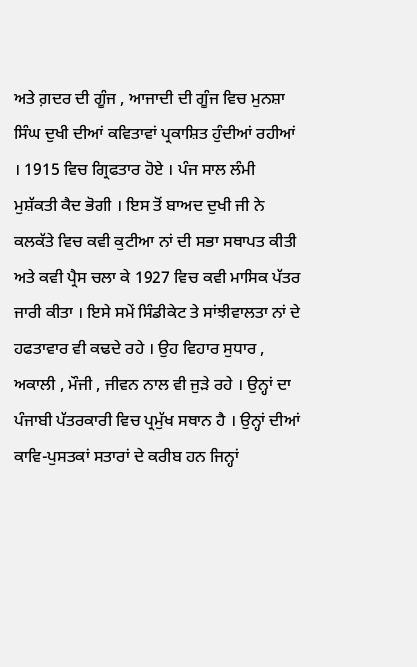ਅਤੇ ਗ਼ਦਰ ਦੀ ਗੂੰਜ , ਆਜਾਦੀ ਦੀ ਗੂੰਜ ਵਿਚ ਮੁਨਸ਼ਾ ਸਿੰਘ ਦੁਖੀ ਦੀਆਂ ਕਵਿਤਾਵਾਂ ਪ੍ਰਕਾਸ਼ਿਤ ਹੁੰਦੀਆਂ ਰਹੀਆਂ । 1915 ਵਿਚ ਗ੍ਰਿਫਤਾਰ ਹੋਏ । ਪੰਜ ਸਾਲ ਲੰਮੀ ਮੁਸ਼ੱਕਤੀ ਕੈਦ ਭੋਗੀ । ਇਸ ਤੋਂ ਬਾਅਦ ਦੁਖੀ ਜੀ ਨੇ ਕਲਕੱਤੇ ਵਿਚ ਕਵੀ ਕੁਟੀਆ ਨਾਂ ਦੀ ਸਭਾ ਸਥਾਪਤ ਕੀਤੀ ਅਤੇ ਕਵੀ ਪ੍ਰੈਸ ਚਲਾ ਕੇ 1927 ਵਿਚ ਕਵੀ ਮਾਸਿਕ ਪੱਤਰ ਜਾਰੀ ਕੀਤਾ । ਇਸੇ ਸਮੇਂ ਸਿੰਡੀਕੇਟ ਤੇ ਸਾਂਝੀਵਾਲਤਾ ਨਾਂ ਦੇ ਹਫਤਾਵਾਰ ਵੀ ਕਢਦੇ ਰਹੇ । ਉਹ ਵਿਹਾਰ ਸੁਧਾਰ , ਅਕਾਲੀ , ਮੌਜੀ , ਜੀਵਨ ਨਾਲ ਵੀ ਜੁੜੇ ਰਹੇ । ਉਨ੍ਹਾਂ ਦਾ ਪੰਜਾਬੀ ਪੱਤਰਕਾਰੀ ਵਿਚ ਪ੍ਰਮੁੱਖ ਸਥਾਨ ਹੈ । ਉਨ੍ਹਾਂ ਦੀਆਂ ਕਾਵਿ-ਪੁਸਤਕਾਂ ਸਤਾਰਾਂ ਦੇ ਕਰੀਬ ਹਨ ਜਿਨ੍ਹਾਂ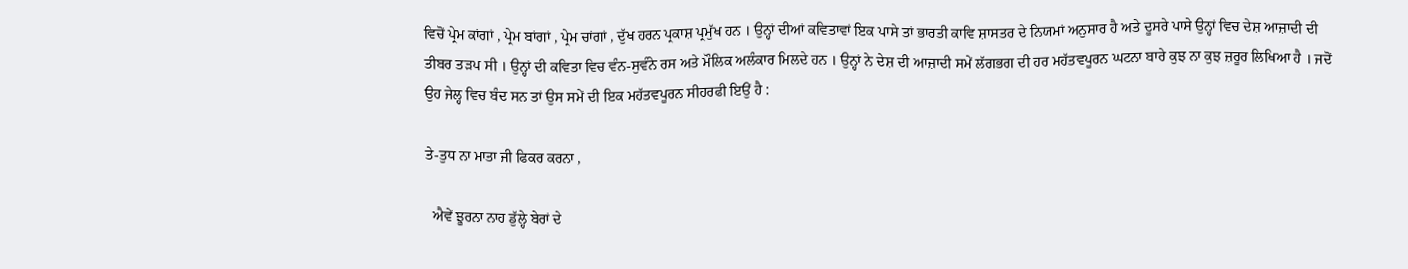ਵਿਚੋਂ ਪ੍ਰੇਮ ਕਾਂਗਾਂ , ਪ੍ਰੇਮ ਬਾਂਗਾਂ , ਪ੍ਰੇਮ ਚਾਂਗਾਂ , ਦੁੱਖ ਹਰਨ ਪ੍ਰਕਾਸ਼ ਪ੍ਰਮੁੱਖ ਹਨ । ਉਨ੍ਹਾਂ ਦੀਆਂ ਕਵਿਤਾਵਾਂ ਇਕ ਪਾਸੇ ਤਾਂ ਭਾਰਤੀ ਕਾਵਿ ਸ਼ਾਸਤਰ ਦੇ ਨਿਯਮਾਂ ਅਨੁਸਾਰ ਹੈ ਅਤੇ ਦੂਸਰੇ ਪਾਸੇ ਉਨ੍ਹਾਂ ਵਿਚ ਦੇਸ਼ ਆਜ਼ਾਦੀ ਦੀ ਤੀਬਰ ਤੜਪ ਸੀ । ਉਨ੍ਹਾਂ ਦੀ ਕਵਿਤਾ ਵਿਚ ਵੰਨ-ਸੁਵੰਨੇ ਰਸ ਅਤੇ ਮੌਲਿਕ ਅਲੰਕਾਰ ਮਿਲਦੇ ਹਨ । ਉਨ੍ਹਾਂ ਨੇ ਦੇਸ਼ ਦੀ ਆਜ਼ਾਦੀ ਸਮੇਂ ਲੱਗਭਗ ਦੀ ਹਰ ਮਹੱਤਵਪੂਰਨ ਘਟਨਾ ਬਾਰੇ ਕੁਝ ਨਾ ਕੁਝ ਜ਼ਰੂਰ ਲਿਖਿਆ ਹੈ । ਜਦੋਂ ਉਹ ਜੇਲ੍ਹ ਵਿਚ ਬੰਦ ਸਨ ਤਾਂ ਉਸ ਸਮੇਂ ਦੀ ਇਕ ਮਹੱਤਵਪੂਰਨ ਸੀਹਰਫੀ ਇਉਂ ਹੈ :

ਤੇ-ਤੁਧ ਨਾ ਮਾਤਾ ਜੀ ਫਿਕਰ ਕਰਨਾ ,

  ਐਵੇਂ ਝੂਰਨਾ ਨਾਹ ਡੁੱਲ੍ਹੇ ਬੇਰਾਂ ਦੇ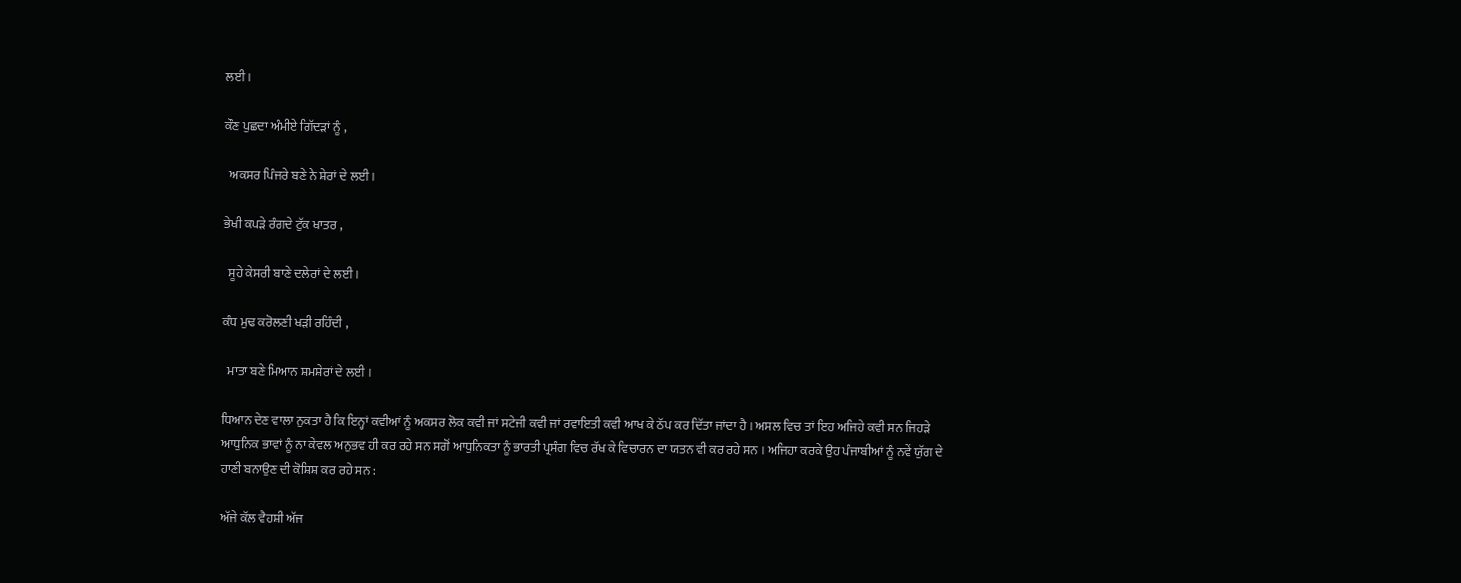ਲਈ ।

ਕੌਣ ਪੁਛਦਾ ਅੰਮੀਏ ਗਿੱਦੜਾਂ ਨੂੰ ,

  ਅਕਸਰ ਪਿੰਜਰੇ ਬਣੇ ਨੇ ਸ਼ੇਰਾਂ ਦੇ ਲਈ ।

ਭੇਖੀ ਕਪੜੇ ਰੰਗਦੇ ਟੁੱਕ ਖਾਤਰ ,

  ਸੂਹੇ ਕੇਸਰੀ ਬਾਣੇ ਦਲੇਰਾਂ ਦੇ ਲਈ ।

ਕੰਧ ਮੁਢ ਕਰੋਲਣੀ ਖੜੀ ਰਹਿੰਦੀ ,

  ਮਾਤਾ ਬਣੇ ਮਿਆਨ ਸ਼ਮਸ਼ੇਰਾਂ ਦੇ ਲਈ ।

ਧਿਆਨ ਦੇਣ ਵਾਲਾ ਨੁਕਤਾ ਹੈ ਕਿ ਇਨ੍ਹਾਂ ਕਵੀਆਂ ਨੂੰ ਅਕਸਰ ਲੋਕ ਕਵੀ ਜਾਂ ਸਟੇਜੀ ਕਵੀ ਜਾਂ ਰਵਾਇਤੀ ਕਵੀ ਆਖ ਕੇ ਠੱਪ ਕਰ ਦਿੱਤਾ ਜਾਂਦਾ ਹੈ । ਅਸਲ ਵਿਚ ਤਾਂ ਇਹ ਅਜਿਹੇ ਕਵੀ ਸਨ ਜਿਹੜੇ ਆਧੁਨਿਕ ਭਾਵਾਂ ਨੂੰ ਨਾ ਕੇਵਲ ਅਨੁਭਵ ਹੀ ਕਰ ਰਹੇ ਸਨ ਸਗੋਂ ਆਧੁਨਿਕਤਾ ਨੂੰ ਭਾਰਤੀ ਪ੍ਰਸੰਗ ਵਿਚ ਰੱਖ ਕੇ ਵਿਚਾਰਨ ਦਾ ਯਤਨ ਵੀ ਕਰ ਰਹੇ ਸਨ । ਅਜਿਹਾ ਕਰਕੇ ਉਹ ਪੰਜਾਬੀਆਂ ਨੂੰ ਨਵੇਂ ਯੁੱਗ ਦੇ ਹਾਣੀ ਬਨਾਉਣ ਦੀ ਕੋਸ਼ਿਸ਼ ਕਰ ਰਹੇ ਸਨ :

ਅੱਜੇ ਕੱਲ ਵੈਹਸ਼ੀ ਅੱਜ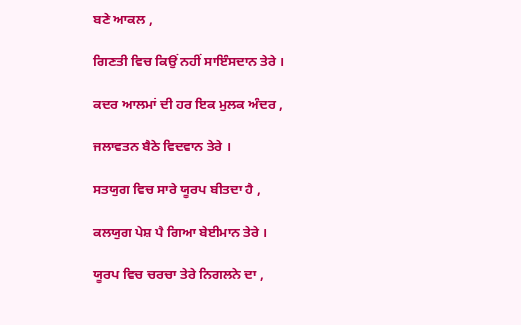ਬਣੇ ਆਕਲ ,

ਗਿਣਤੀ ਵਿਚ ਕਿਉਂ ਨਹੀਂ ਸਾਇੰਸਦਾਨ ਤੇਰੇ ।

ਕਦਰ ਆਲਮਾਂ ਦੀ ਹਰ ਇਕ ਮੁਲਕ ਅੰਦਰ ,

ਜਲਾਵਤਨ ਬੈਠੇ ਵਿਦਵਾਨ ਤੇਰੇ ।

ਸਤਯੁਗ ਵਿਚ ਸਾਰੇ ਯੂਰਪ ਬੀਤਦਾ ਹੈ ,

ਕਲਯੁਗ ਪੇਸ਼ ਪੈ ਗਿਆ ਬੇਈਮਾਨ ਤੇਰੇ ।

ਯੂਰਪ ਵਿਚ ਚਰਚਾ ਤੇਰੇ ਨਿਗਲਨੇ ਦਾ ,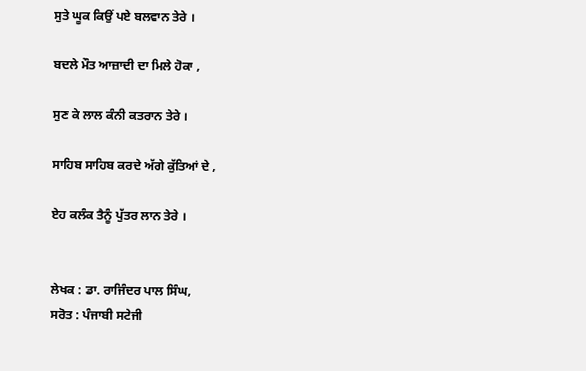ਸੁਤੇ ਘੂਕ ਕਿਉਂ ਪਏ ਬਲਵਾਨ ਤੇਰੇ ।

ਬਦਲੇ ਮੌਤ ਆਜ਼ਾਦੀ ਦਾ ਮਿਲੇ ਹੋਕਾ ,

ਸੁਣ ਕੇ ਲਾਲ ਕੰਨੀ ਕਤਰਾਨ ਤੇਰੇ ।

ਸਾਹਿਬ ਸਾਹਿਬ ਕਰਦੇ ਅੱਗੇ ਕੁੱਤਿਆਂ ਦੇ ,

ਏਹ ਕਲੰਕ ਤੈਨੂੰ ਪੁੱਤਰ ਲਾਨ ਤੇਰੇ ।


ਲੇਖਕ : ਡਾ. ਰਾਜਿੰਦਰ ਪਾਲ ਸਿੰਘ,
ਸਰੋਤ : ਪੰਜਾਬੀ ਸਟੇਜੀ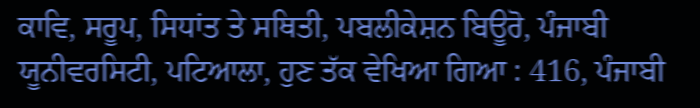ਕਾਵਿ, ਸਰੂਪ, ਸਿਧਾਂਤ ਤੇ ਸਥਿਤੀ, ਪਬਲੀਕੇਸ਼ਨ ਬਿਊਰੋ, ਪੰਜਾਬੀ ਯੂਨੀਵਰਸਿਟੀ, ਪਟਿਆਲਾ, ਹੁਣ ਤੱਕ ਵੇਖਿਆ ਗਿਆ : 416, ਪੰਜਾਬੀ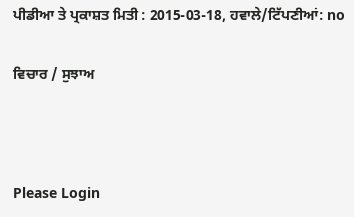ਪੀਡੀਆ ਤੇ ਪ੍ਰਕਾਸ਼ਤ ਮਿਤੀ : 2015-03-18, ਹਵਾਲੇ/ਟਿੱਪਣੀਆਂ: no

ਵਿਚਾਰ / ਸੁਝਾਅ



Please Login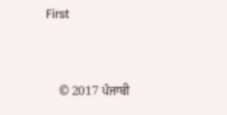First


    © 2017 ਪੰਜਾਬੀ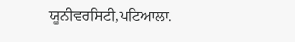ਯੂਨੀਵਰਸਿਟੀ,ਪਟਿਆਲਾ.